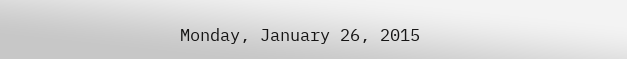Monday, January 26, 2015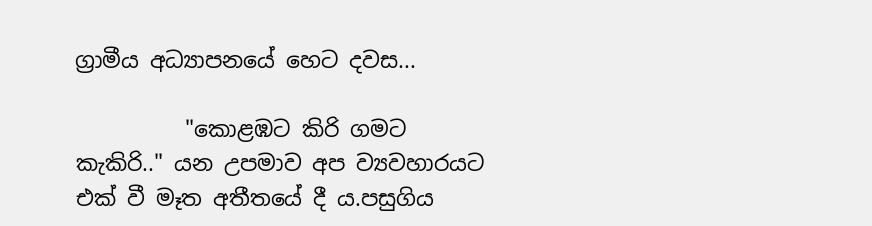ග්‍රාමීය අධ්‍යාපනයේ හෙට දවස...

          "කොළඹට කිරි ගමට කැකිරි.." යන උපමාව අප ව්‍යවහාරයට එක් වී මෑත අතීතයේ දී ය.පසුගිය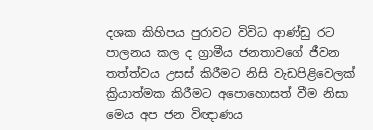දශක කිහිපය පුරාවට විවිධ ආණ්ඩු රට පාලනය කල ද ග්‍රාමීය ජනතාවගේ ජීවන තත්ත්වය උසස් කිරීමට නිසි වැඩපිළිවෙලක් ක්‍රියාත්මක කිරීමට අපොහොසත් වීම නිසා මෙය අප ජන විඥාණය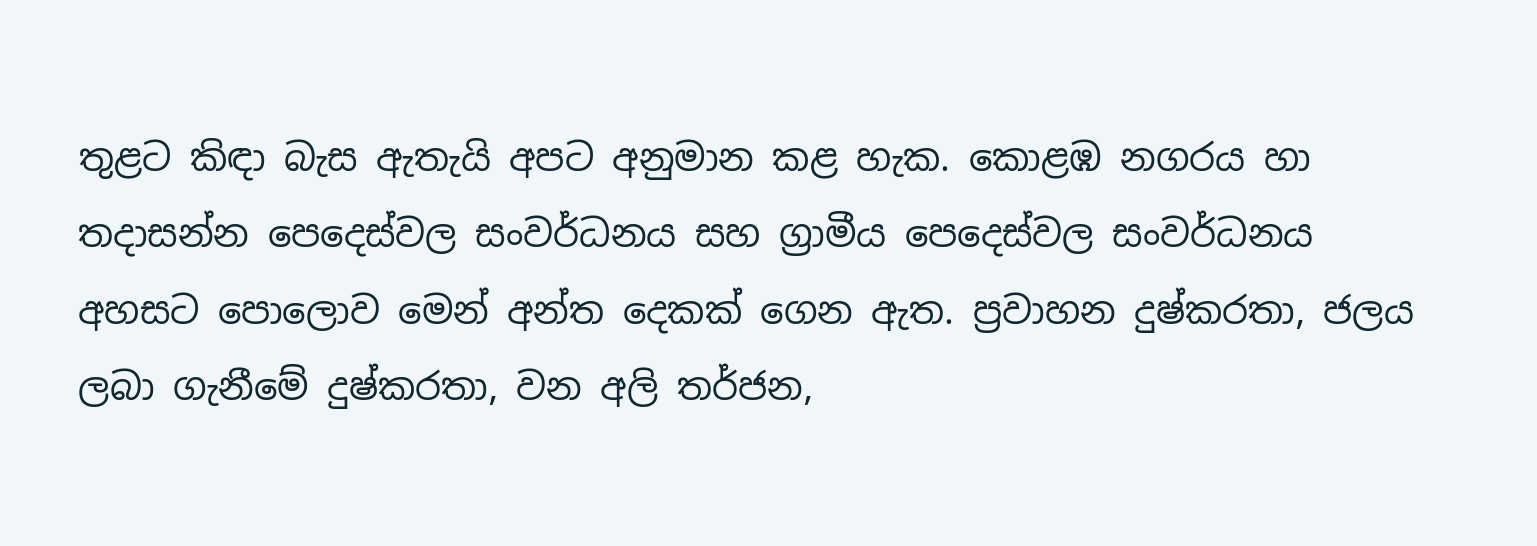තුළට කිඳා බැස ඇතැයි අපට අනුමාන කළ හැක. කොළඹ නගරය හා තදාසන්න පෙදෙස්වල සංවර්ධනය සහ ග්‍රාමීය පෙදෙස්වල සංවර්ධනය අහසට පොලොව මෙන් අන්ත දෙකක් ගෙන ඇත. ප්‍රවාහන දුෂ්කරතා, ජලය ලබා ගැනීමේ දුෂ්කරතා, වන අලි තර්ජන,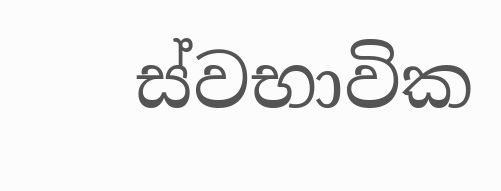ස්වභාවික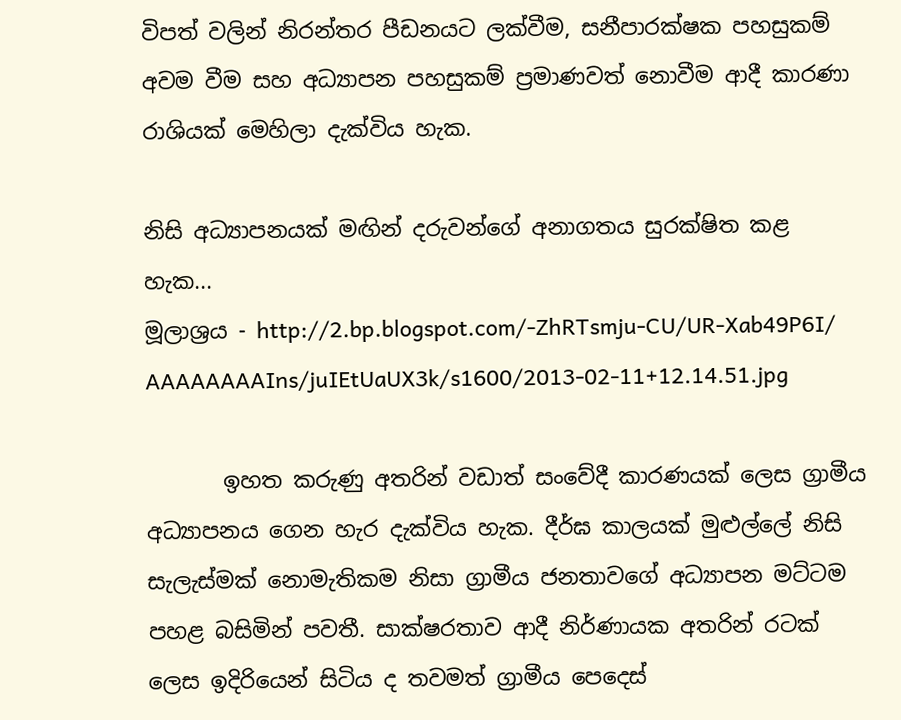විපත් වලින් නිරන්තර පීඩනයට ලක්වීම, සනීපාරක්ෂක පහසුකම් අවම වීම සහ අධ්‍යාපන පහසුකම් ප්‍රමාණවත් නොවීම ආදී කාරණා රාශියක් මෙහිලා දැක්විය හැක.

නිසි අධ්‍යාපනයක් මඟින් දරුව‍න්ගේ අනාගතය සුරක්ෂිත කළ හැක...
මූලාශ්‍රය - http://2.bp.blogspot.com/-ZhRTsmju-CU/UR-Xab49P6I/
AAAAAAAAIns/juIEtUaUX3k/s1600/2013-02-11+12.14.51.jpg

       ඉහත කරුණු අතරින් වඩාත් සංවේදී කාරණයක් ලෙස ග්‍රාමීය අධ්‍යාපනය ගෙන හැර දැක්විය හැක. දීර්ඝ කාලයක් මුළුල්ලේ නිසි සැලැස්මක් නොමැතිකම නිසා ග්‍රාමීය ජනතාවගේ අධ්‍යාපන මට්ටම පහළ බසිමින් පවතී. සාක්ෂරතාව ආදී නිර්ණායක අතරින් රටක් ලෙස ඉදිරියෙන් සිටිය ද තවමත් ග්‍රාමීය පෙදෙස්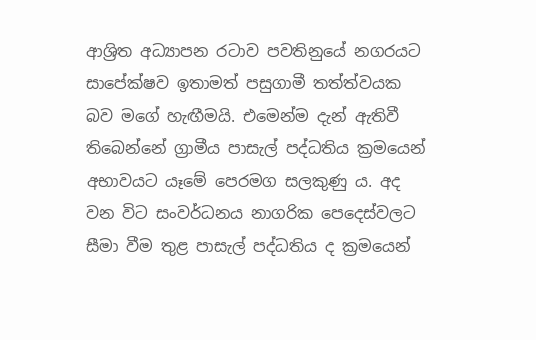ආශ්‍රිත අධ්‍යාපන රටාව පවතිනුයේ නගරයට සාපේක්ෂව ඉතාමත් පසුගාමී තත්ත්වයක බව මගේ හැඟීමයි. එමෙන්ම දැන් ඇතිවී තිබෙන්නේ ග්‍රාමීය පාසැල් පද්ධතිය ක්‍රමයෙන් අභාවයට යෑමේ පෙරමග සලකුණු ය. අද වන විට සංවර්ධනය නාගරික පෙදෙස්වලට සීමා වීම තුළ පාසැල් පද්ධතිය ද ක්‍රමයෙන්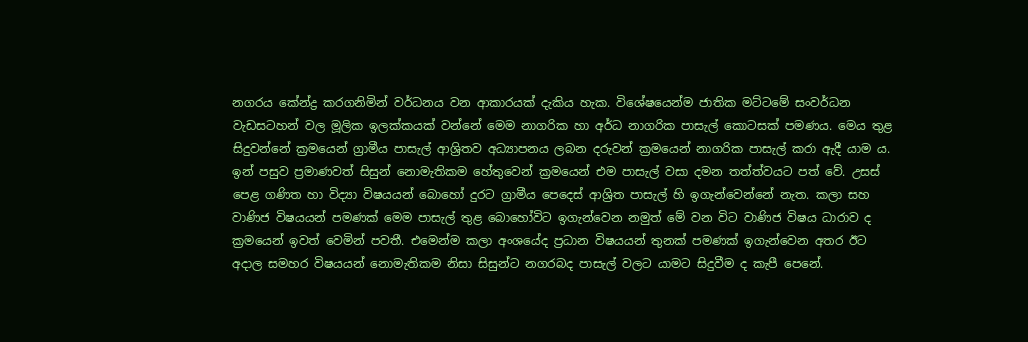න‍ගරය කේන්ද්‍ර කරගනිමින් වර්ධනය වන ආකාරයක් දැකිය හැක. විශේෂයෙන්ම ජාතික මට්ටමේ සංවර්ධන වැඩසටහන් වල මූලික ඉලක්කයක් වන්නේ මෙම නාගරික හා අර්ධ නාගරික පාසැල් කොටසක් පමණය. මෙය තුළ සිදුවන්නේ ක්‍රමයෙන් ග්‍රාමීය පාසැල් ආශ්‍රිතව අධ්‍යාපනය ලබන දරුවන් ක්‍රමයෙන් නාගරික පාසැල් කරා ඇදී යාම ය. ඉන් පසුව ප්‍රමාණවත් සිසුන් නොමැතිකම හේතුවෙන් ක්‍රමයෙන් එම පාසැල් වසා දමන තත්ත්වයට පත් වේ. උසස් පෙළ ගණිත හා විද්‍යා විෂයයන් බොහෝ දුරට ග්‍රාමීය පෙදෙස් ආශ්‍රිත පාසැල් හි ඉගැන්වෙන්නේ නැත. කලා සහ වාණිජ විෂයයන් පමණක් මෙම පාසැල් තුළ බොහෝවිට ඉගැන්වෙන නමුත් මේ වන විට වාණිජ විෂය ධාරාව ද ක්‍රමයෙන් ඉවත් වෙමින් පවතී. එමෙන්ම කලා අංශයේද ප්‍රධාන විෂයයන් තුනක් පමණක් ඉගැන්වෙන අතර ඊට අදාල සමහර විෂයයන් නොමැතිකම නිසා සිසුන්ට න‍ගරබද පාසැල් වලට යාමට සිදුවීම ද කැපී පෙනේ.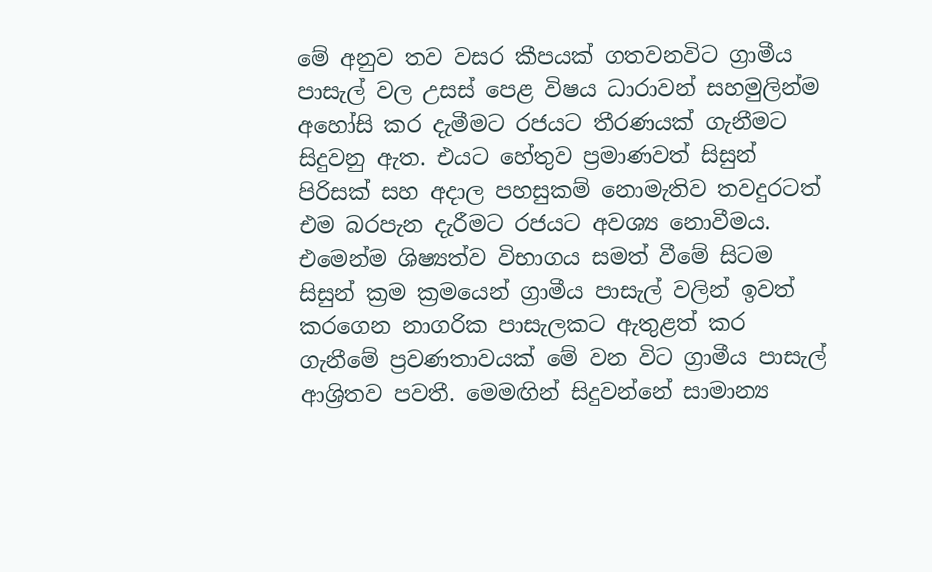මේ අනුව තව වසර කීපයක් ගතවනවිට ග්‍රාමීය පාසැල් වල උසස් පෙළ විෂය ධාරාවන් සහමුලින්ම අහෝසි කර දැමීමට රජය‍ට තීරණයක් ගැනීමට සිදුවනු ඇත. එයට හේතුව ප්‍රමාණවත් සිසුන් පිරිසක් සහ අදාල පහසුකම් නොමැතිව තවදුරටත් එම බරපැන දැරීමට රජයට අවශ්‍ය නොවීමය. එමෙන්ම ශිෂ්‍යත්ව විභාගය සමත් වීමේ සිටම සිසුන් ක්‍රම ක්‍රමයෙන් ග්‍රාමීය පාසැල් වලින් ඉවත් කරගෙන නාගරික පාසැලකට ඇතුළත් කර ගැනීමේ ප්‍රවණතාවයක් මේ වන විට ග්‍රාමීය පාසැල් ආශ්‍රිතව පවතී. මෙමඟින් සිදුවන්නේ සාමාන්‍ය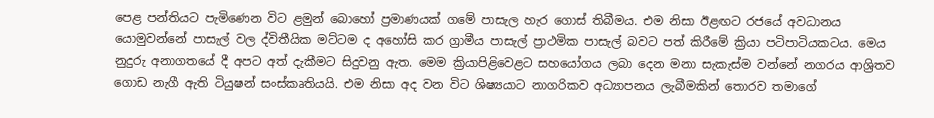පෙළ පන්තියට පැමිණෙන විට ළමුන් බො‍හෝ ප්‍රමාණයක් ගමේ පාසැල හැර ගොස් තිබීමය. එම නිසා ඊළඟට රජයේ අවධානය යොමුවන්නේ පාසැල් වල ද්විතීයික මට්ටම ද අහෝසි කර ග්‍රාමීය පාසැල් ප්‍රාථමික පාසැල් බවට පත් කිරීමේ ක්‍රියා පටිපාටියකටය. මෙය නුදුරු අනාගතයේ දී අපට අත් දැකීමට සිදුවනු ඇත. මෙම ක්‍රියාපිළ‍ිවෙළට සහයෝගය ලබා දෙන මනා සැකැස්ම වන්නේ නගරය ආශ්‍රිතව ගොඩ නැගී ඇති ටියුෂන් සංස්කෘතියයි. එම නිසා අද වන විට ශිෂ්‍යයාට නාගරිකව අධ්‍යාපනය ලැබීමකින් තොරව තමාගේ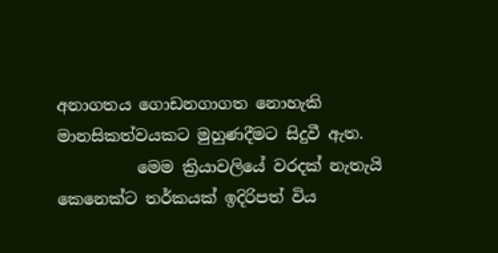අනාගතය ගොඩනගාගත නොහැකි මානසිකත්වයකට මුහුණදීමට සිදුවී ඇත.
          මෙම ක්‍රියාවලියේ වරදක් නැතැයි කෙනෙක්ට තර්කයක් ඉදිරිපත් විය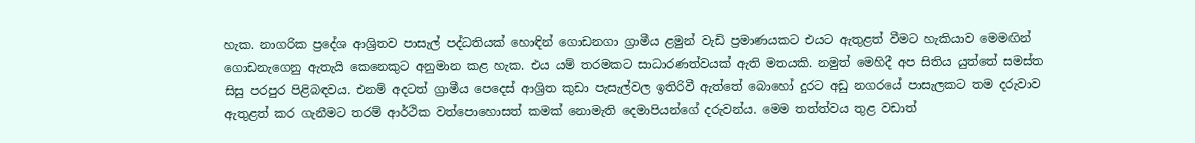හැක. නාගරික ප්‍රදේශ ආශ්‍රිතව පාසැල් පද්ධතියක් හොඳින් ගොඩනගා ග්‍රාමීය ළමුන් වැඩි ප්‍රමාණයකට එයට ඇතුළත් වීමට හැකියාව මෙමඟින් ගොඩනැගෙනු ඇතැයි කෙනෙකුට අනුමාන කළ හැක. එය යම් තරමකට සාධාරණත්වයක් ඇති මතයකි. නමුත් මෙහිදී අප සිතිය යුත්තේ සමස්ත සිසු පරපුර පිළිබඳවය. එනම් අදටත් ග්‍රාමීය පෙදෙස් ආශ්‍රිත කුඩා පැසැල්වල ඉතිරිවී ඇත්තේ බොහෝ දුරට අඩු නගරයේ පාසැලකට තම දරුවාව ඇතුළත් කර ගැනීමට තරම් ආර්ථික වත්පොහොසත් කමක් නොමැති දෙමාපියන්ගේ දරුවන්ය. මෙම තත්ත්වය තුළ වඩාත්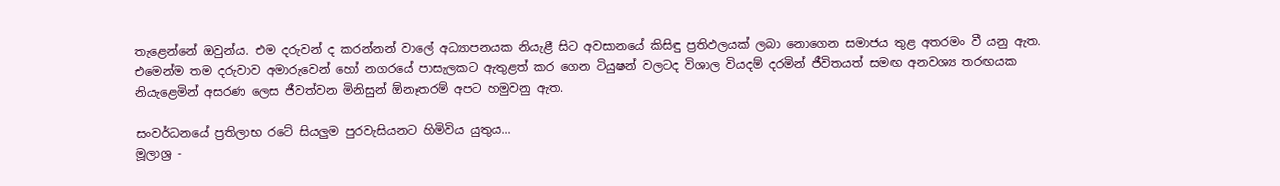තැළෙන්නේ ඔවුන්ය. එම දරුවන් ද කරන්නන් වාලේ අධ්‍යාපනයක නියැළී සිට අවසානයේ කිසිඳු ප්‍රතිඵලයක් ලබ‍ා නොගෙන සමාජය තුළ අතරමං වී යනු ඇත. එමෙන්ම තම දරුවාව අමාරුවෙන් හෝ නගරයේ පාසැලකට ඇතුළත් කර ගෙන ටියුෂන් වලටද විශාල වියදම් දරමින් ජීවිතයත් සමඟ අනවශ්‍ය තරඟයක නියැළෙමින් අසරණ ලෙස ජීවත්වන මිනිසුන් ‍ඕනෑතරම් අපට හමුවනු ඇත.

සංවර්ධනයේ ප්‍රතිලාභ රටේ සියලුම පුරවැසියනට හිමිවිය යුතුය...
මූලාශ්‍ර -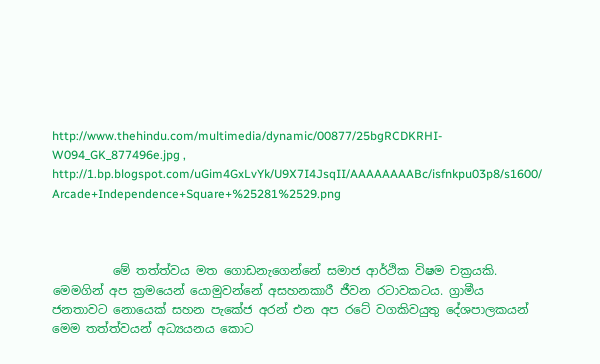http://www.thehindu.com/multimedia/dynamic/00877/25bgRCDKRHI-W094_GK_877496e.jpg , http://1.bp.blogspot.com/uGim4GxLvYk/U9X7I4JsqII/AAAAAAAABc/isfnkpu03p8/s1600/
Arcade+Independence+Square+%25281%2529.png



          මේ තත්ත්වය මත ගොඩනැගෙන්නේ සමාජ ආර්ථික විෂම චක්‍රයකි. මෙමගින් අප ක්‍රමයෙන් යොමුවන්නේ අසහනකාරී ජීවන රටාවකටය. ග්‍රාමීය ජනතාවට නොයෙක් සහන පැකේජ අරන් එන අප රටේ වගකිවයුතු දේශපාලකයන් මෙම තත්ත්වයන් අධ්‍යයනය කොට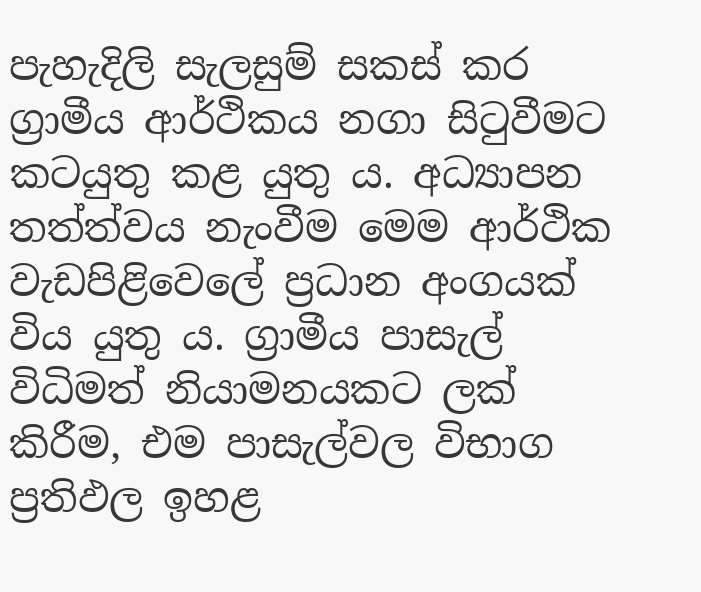පැහැදිලි සැලසුම් සකස් කර ග්‍රාමීය ආර්ථිකය නගා සිටුවීමට කටයුතු කළ යුතු ය. අධ්‍යාපන තත්ත්වය නැංවීම මෙම ආර්ථික වැඩපිළ‍ිවෙලේ ප්‍රධාන අංගයක් විය යුතු ය. ග්‍රාමීය පාසැල් විධිමත් නියාමනයකට ලක් කිරීම, එම පාසැල්වල විභාග ප්‍රතිඵල ඉහළ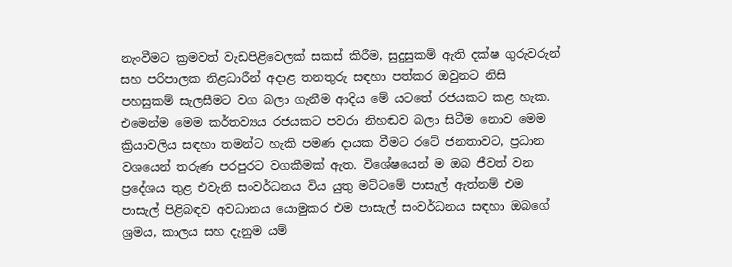නැංවීමට ක්‍රමවත් වැඩපිළිවෙලක් සකස් කිරීම, සුදුසුකම් ඇති දක්ෂ ගුරුවරුන් සහ පරිපාලක නිළධාරීන් අදාළ තනතුරු සඳහා පත්කර ඔවුනට නිසි පහසුකම් සැලසීමට වග බලා ගැනීම ආදිය මේ යටත‍ේ රජයකට කළ හැක. එමෙන්ම මෙම කර්තව්‍යය රජයකට පවරා නිහඬව බලා සිටීම නොව මෙම ක්‍රියාවලිය සඳහා තමන්ට හැකි පමණ දායක වීමට රටේ ජනතාවට, ප්‍රධාන වශයෙන් තරුණ පරපුරට වගකීමක් ඇත. විශේෂයෙන් ම ඔබ ජීවත් වන ප්‍රදේශය තුළ එවැනි සංවර්ධනය විය යුතු මට්ටමේ පාසැල් ඇත්නම් එම පාසැල් පිළිබඳව අවධානය යොමුකර එම පාසැල් සංවර්ධනය සඳහා ඔබගේ ශ්‍රමය, කාලය සහ දැනුම යම්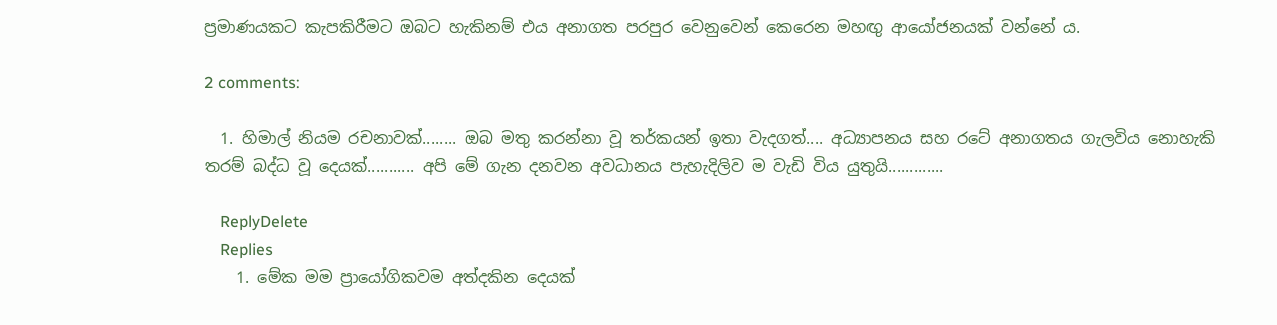ප්‍රමාණයකට කැපකිරීමට ඔබට හැකිනම් එය අනාගත පරපුර වෙනුවෙන් කෙරෙන මහඟු ආයෝජනයක් වන්නේ ය.

2 comments:

  1. හිමාල් නියම රචනාවක්........ ඔබ මතු කරන්නා වූ තර්කයන් ඉතා වැදගත්.... අධ්‍යාපනය සහ රටේ අනාගතය ගැලවිය නොහැකි තරම් බද්ධ වූ දෙයක්........... අපි මේ ගැන දනවන අවධානය පැහැදිලිව ම වැඩි විය යුතුයි.............

    ReplyDelete
    Replies
    1. මේක මම ප්‍රායෝගිකවම අත්දකින දෙයක්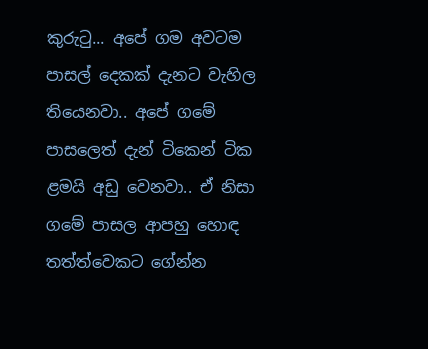කුරුටු... අපේ ගම අවටම පාසල් දෙකක් දැනට වැහිල තියෙනවා.. අපේ ‍ගමේ පාසලෙත් දැන් ටිකෙන් ටික ළමයි අඩු වෙනවා.. ඒ නිසා ගමේ පාසල ආපහු හොඳ තත්ත්වෙකට ගේන්න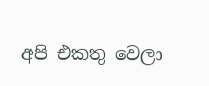අපි එකතු වෙලා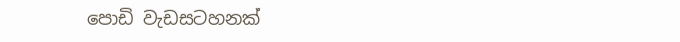පොඩි වැඩසටහනක්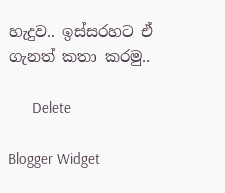හැදුව.. ඉස්සරහට ඒ ගැනත් කතා කරමු..

      Delete

Blogger Widget